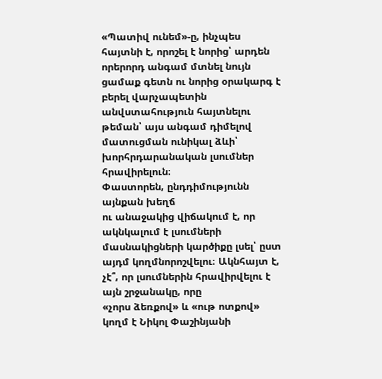«Պատիվ ունեմ»-ը, ինչպես հայտնի է, որոշել է նորից՝ արդեն որերորդ անգամ մտնել նույն ցամաք գետն ու նորից օրակարգ է բերել վարչապետին անվստահություն հայտնելու թեման՝ այս անգամ դիմելով մատուցման ունիկալ ձևի՝ խորհրդարանական լսումներ հրավիրելուն։
Փաստորեն, ընդդիմությունն այնքան խեղճ
ու անաջակից վիճակում է, որ ակնկալում է լսումների մասնակիցների կարծիքը լսել՝ ըստ
այդմ կողմնորոշվելու։ Ակնհայտ է, չէ՞, որ լսումներին հրավիրվելու է այն շրջանակը, որը
«չորս ձեռքով» և «ութ ոտքով» կողմ է Նիկոլ Փաշինյանի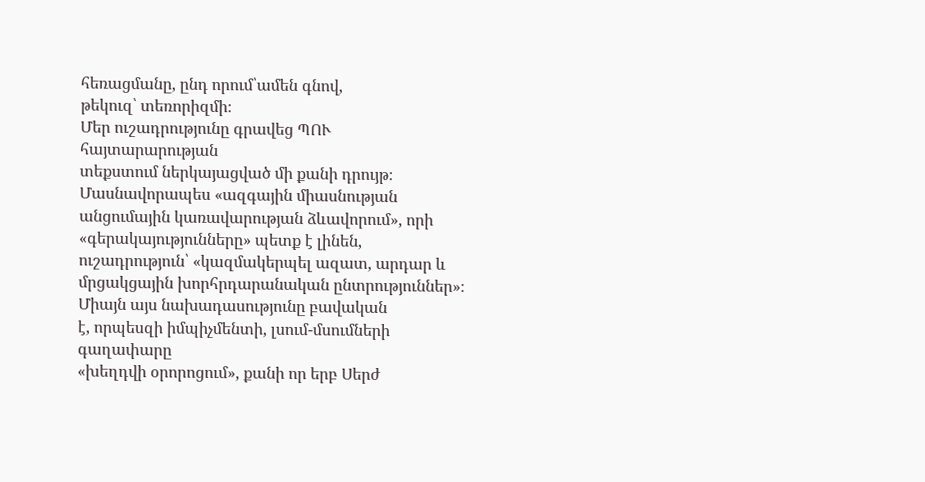հեռացմանը, ընդ որում՝ամեն գնով,
թեկուզ՝ տեռորիզմի։
Մեր ուշադրությունը գրավեց ՊՈՒ հայտարարության
տեքստում ներկայացված մի քանի դրույթ։ Մասնավորապես «ազգային միասնության անցումային կառավարության ձևավորում», որի «գերակայությունները» պետք է լինեն, ուշադրություն՝ «կազմակերպել ազատ, արդար և մրցակցային խորհրդարանական ընտրություններ»։
Միայն այս նախադասությունը բավական
է, որպեսզի իմպիչմենտի, լսում-մսումների գաղափարը
«խեղդվի օրորոցում», քանի որ երբ Սերժ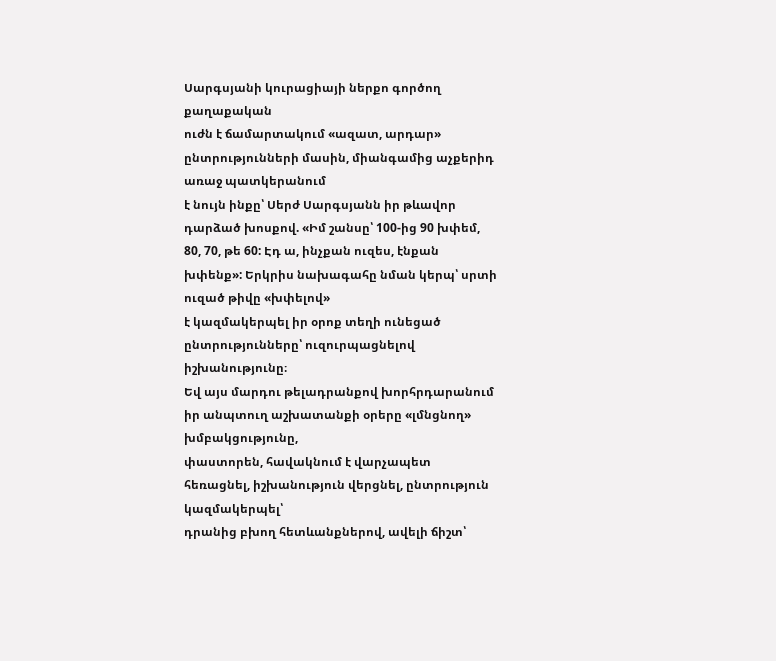Սարգսյանի կուրացիայի ներքո գործող քաղաքական
ուժն է ճամարտակում «ազատ, արդար» ընտրությունների մասին, միանգամից աչքերիդ առաջ պատկերանում
է նույն ինքը՝ Սերժ Սարգսյանն իր թևավոր դարձած խոսքով. «Իմ շանսը՝ 100-ից 90 խփեմ, 80, 70, թե 60: Էդ ա, ինչքան ուզես, էնքան խփենք»: Երկրիս նախագահը նման կերպ՝ սրտի ուզած թիվը «խփելով»
է կազմակերպել իր օրոք տեղի ունեցած ընտրությունները՝ ուզուրպացնելով իշխանությունը։
Եվ այս մարդու թելադրանքով խորհրդարանում իր անպտուղ աշխատանքի օրերը «լմնցնող» խմբակցությունը,
փաստորեն, հավակնում է վարչապետ հեռացնել, իշխանություն վերցնել, ընտրություն կազմակերպել՝
դրանից բխող հետևանքներով, ավելի ճիշտ՝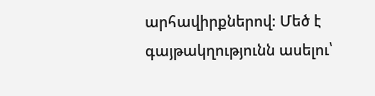արհավիրքներով։ Մեծ է գայթակղությունն ասելու՝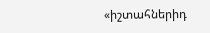«իշտահներիդ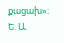քացախ»։
Ե. Ա.